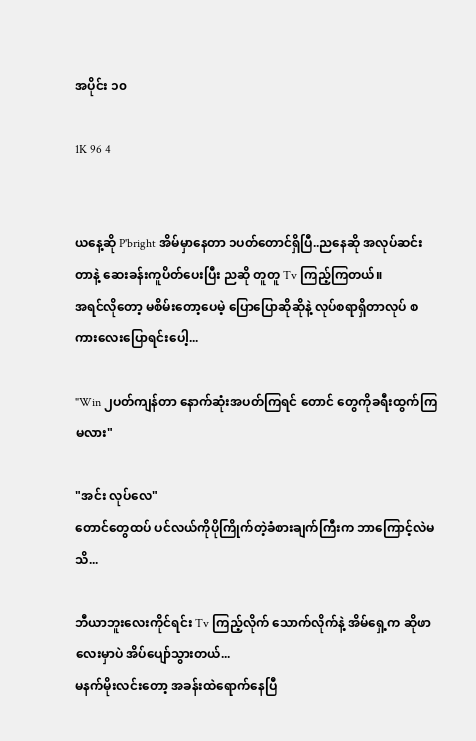အပိုင်း ၁၀

1K 96 4


ယနေ့ဆို P'bright အိမ်မှာနေတာ ၁ပတ်တောင်ရှိပြီ..ညနေဆို အလုပ်ဆင်းတာနဲ့ ဆေးခန်းကူပိတ်ပေးပြီး ညဆို တူတူ Tv ကြည့်ကြတယ်။
အရင်လိုတော့ မစိမ်းတော့ပေမဲ့ ပြောပြောဆိုဆိုနဲ့ လုပ်စရာရှိတာလုပ် စကားလေးပြောရင်းပေါ့...

"Win ၂ပတ်ကျန်တာ နောက်ဆုံးအပတ်ကြရင် တောင် တွေကိုခရီးထွက်ကြမလား"

"အင်း လုပ်လေ"
တောင်တွေထပ် ပင်လယ်ကိုပိုကြိုက်တဲ့ခံစားချက်ကြီးက ဘာကြောင့်လဲမသိ...

ဘီယာဘူးလေးကိုင်ရင်း Tv ကြည့်လိုက် သောက်လိုက်နဲ့ အိမ်ရှေ့က ဆိုဖာလေးမှာပဲ အိပ်ပျော်သွားတယ်...
မနက်မိုးလင်းတော့ အခန်းထဲရောက်နေပြီ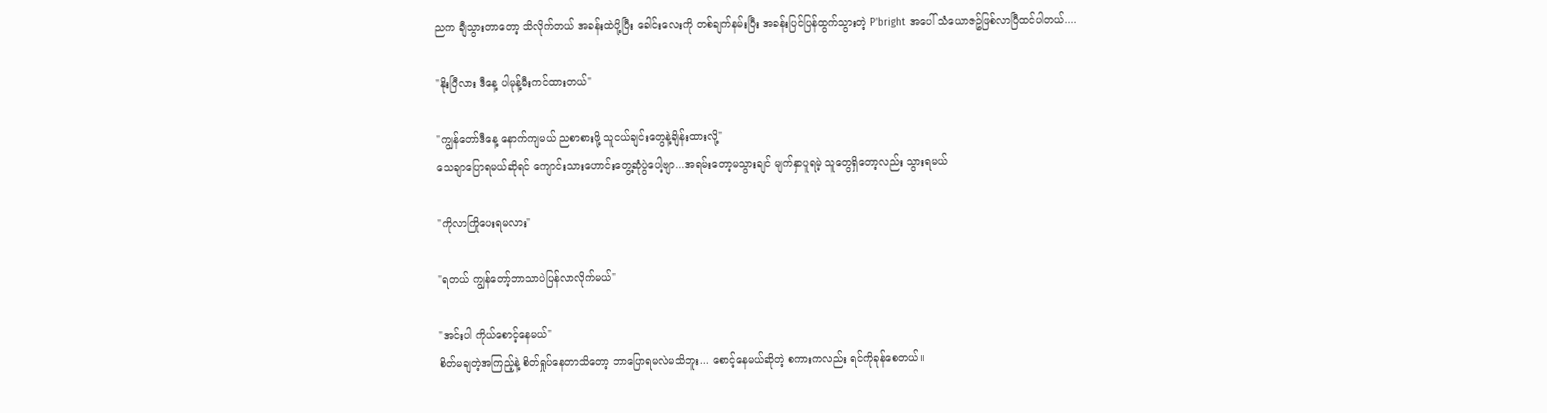ညက ချီသွားတာတော့ သိလိုက်တယ် အခန်းထဲပို့ပြီး ခေါင်းလေးကို တစ်ချက်နမ်းပြီး အခန်းပြင်ပြန်ထွက်သွားတဲ့ P'bright အပေါ် သံယောဇဥ်ဖြစ်လာပြီထင်ပါတယ်....

"နိုးပြီလား ဒီနေ့ ပါမုန့်မီးကင်ထားတယ်"

"ကျွန်တော်ဒီနေ့ နောက်ကျမယ် ညစာစားဖို့ သူငယ်ချင်းတွေနဲ့ချိန်းထားလို့"
သေချာပြောရမယ်ဆိုရင် ကျောင်းသားဟောင်းတွေ့ဆုံပွဲပေါ့ဗျာ...အရမ်းတော့မသွားချင် မျက်နှာပူရမဲ့ သူတွေရှိတော့လည်း သွားရမယ်

"ကိုလာကြိုပေးရမလား"

"ရတယ် ကျွန်တော့်ဘာသာပဲပြန်လာလိုက်မယ်"

"အင်းပါ ကိုယ်စောင့်နေမယ်"
စိတ်မချတဲ့အကြည့်နဲ့ စိတ်ရှုပ်နေတာသိတော့ ဘာပြောရမလဲမသိဘူး... စောင့်နေမယ်ဆိုတဲ့ စကားကလည်း ရင်ကိုခုန်စေတယ်။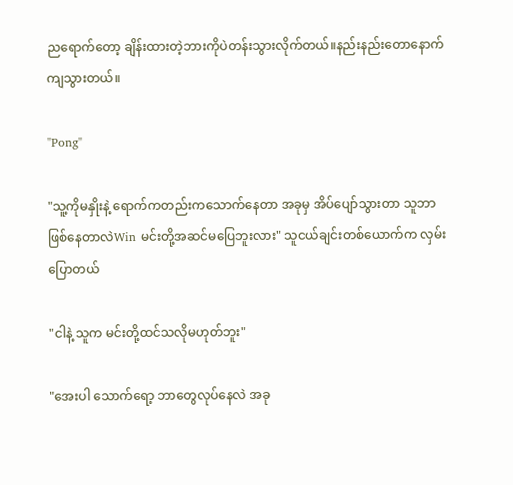ညရောက်တော့ ချိန်းထားတဲ့ဘားကိုပဲတန်းသွားလိုက်တယ်။နည်းနည်းတောနောက်ကျသွားတယ်။

"Pong"

"သူ့ကိုမနှိုးနဲ့ ရောက်ကတည်းကသောက်နေတာ အခုမှ အိပ်ပျော်သွားတာ သူဘာဖြစ်နေတာလဲWin မင်းတို့အဆင်မပြေဘူးလား" သူငယ်ချင်းတစ်ယောက်က လှမ်းပြောတယ်

"ငါနဲ့ သူက မင်းတို့ထင်သလိုမဟုတ်ဘူး"

"အေးပါ သောက်ရော့ ဘာတွေလုပ်နေလဲ အခု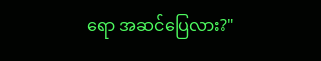ရော အဆင်ပြေလား?"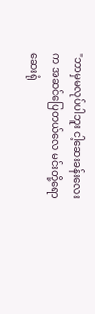"ဘာမှမလုပ်ပါဘူး ငါ့ဆေးခန်းလေးက အဆင်ပြေတယ်လေ မင်းတို့ရော ဆေးရုံ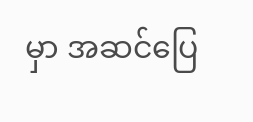မှာ အဆင်ပြေ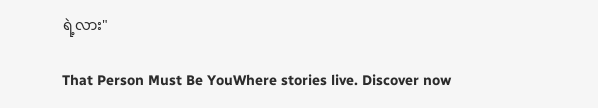ရဲ့လား"

That Person Must Be YouWhere stories live. Discover now